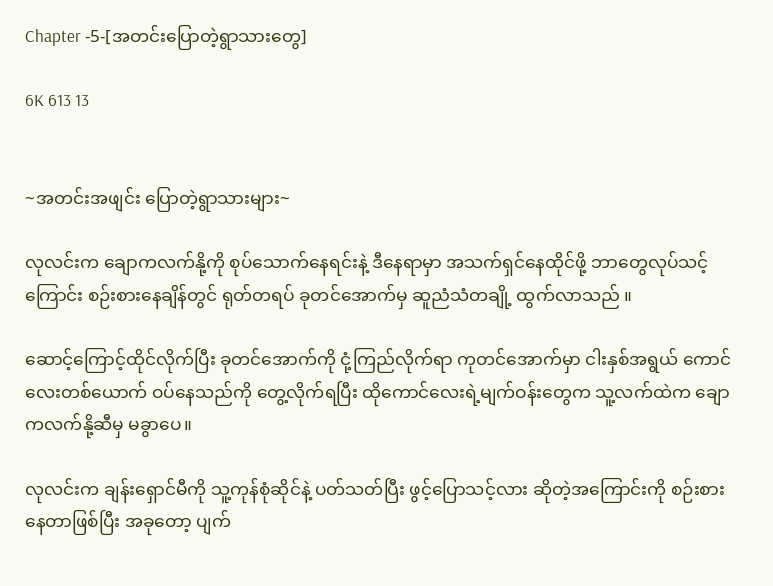Chapter -5-[အတင်းပြောတဲ့ရွာသားတွေ]

6K 613 13


~အတင်းအဖျင်း ပြောတဲ့ရွာသားများ~

လုလင်းက ချောကလက်နို့ကို စုပ်သောက်နေရင်းနဲ့ ဒီနေရာမှာ အသက်ရှင်နေထိုင်ဖို့ ဘာတွေလုပ်သင့်ကြောင်း စဉ်းစားနေချိန်တွင် ရုတ်တရပ် ခုတင်အောက်မှ ဆူညံသံတချို့ ထွက်လာသည် ။

ဆောင့်ကြောင့်ထိုင်လိုက်ပြီး ခုတင်အောက်ကို ငုံ့ကြည်လိုက်ရာ ကုတင်အောက်မှာ ငါးနှစ်အရွယ် ကောင်လေးတစ်ယောက် ဝပ်နေသည်ကို တွေ့လိုက်ရပြီး ထိုကောင်လေးရဲ့မျက်ဝန်းတွေက သူ့လက်ထဲက ချောကလက်နို့ဆီမှ မခွာပေ။

လုလင်းက ချန်းရှောင်မီကို သူ့ကုန်စုံဆိုင်နဲ့ ပတ်သတ်ပြီး ဖွင့်ပြောသင့်လား ဆိုတဲ့အကြောင်းကို စဉ်းစားနေတာဖြစ်ပြီး အခုတော့ ပျက်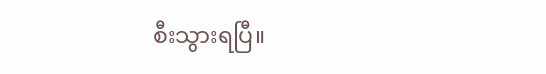စီးသွားရပြီ။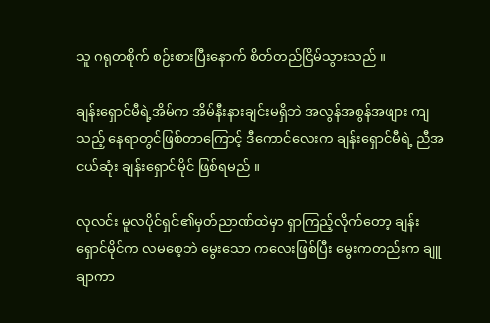သူ ဂရုတစိုက် စဉ်းစားပြီးနောက် စိတ်တည်ငြိမ်သွားသည် ။

ချန်းရှောင်မီရဲ့အိမ်က အိမ်နီးနားချင်းမရှိဘဲ အလွန်အစွန်အဖျား ကျသည့် နေရာတွင်ဖြစ်တာကြောင့် ဒီကောင်လေးက ချန်းရှောင်မီရဲ့ ညီအငယ်ဆုံး ချန်းရှောင်မိုင် ဖြစ်ရမည် ။

လုလင်း မူလပိုင်ရှင်၏မှတ်ညာဏ်ထဲမှာ ‌ရှာကြည့်လိုက်တော့ ချန်းရှောင်မိုင်က လမစေ့ဘဲ မွေးသော ကလေးဖြစ်ပြီး မွေးကတည်းက ချူချာကာ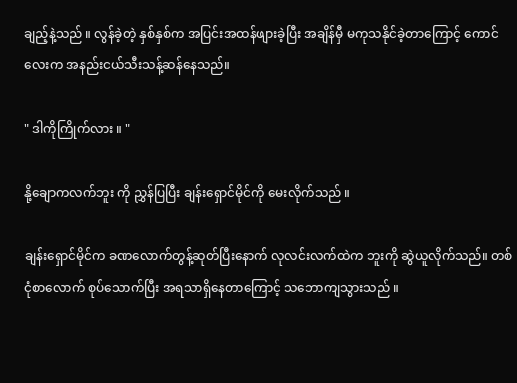ချည့်နဲ့သည် ။ လွန်ခဲ့တဲ့ နှစ်နှစ်က အပြင်းအထန်ဖျားခဲ့ပြီး အချိန်မှီ မကုသနိုင်ခဲ့တာကြောင့် ကောင်လေးက အနည်းငယ်သီးသန့်ဆန်နေသည်။

" ဒါကိုကြိုက်လား ။ "

နို့ချောကလက်ဘူး ကို ညွှန်ပြပြီး ချန်းရှောင်မိုင်ကို မေးလိုက်သည် ။

ချန်းရှောင်မိုင်က ခဏလောက်တွန့်ဆုတ်ပြီးနောက် လုလင်းလက်ထဲက ဘူးကို ဆွဲယူလိုက်သည်။ တစ်ငုံစာလောက် စုပ်သောက်ပြီး အရသာရှိနေတာကြောင့် သဘောကျသွားသည် ။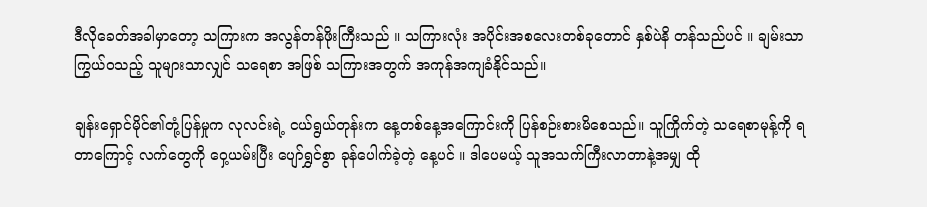ဒီလိုခေတ်အခါမှာတော့ သကြားက အလွန်တန်ဖိုးကြီးသည် ။ သကြားလုံး အပိုင်းအစလေးတစ်ခုတောင် နှစ်ပဲနိ တန်သည်ပင် ။ ချမ်းသာကြွယ်ဝသည့် သူများသာလျှင် သရေစာ အဖြစ် သကြားအတွက် အကုန်အကျခံနိုင်သည်။

ချန်းရှောင်မိုင်၏တုံ့ပြန်မှုက လုလင်းရဲ့ ငယ်ရွယ်တုန်းက နေ့တစ်နေ့အကြောင်းကို ပြန်စဉ်းစားမိစေသည်။ သူကြိုက်တဲ့ သရေစာမုန့်ကို ရတာကြောင့် လက်တွေကို ဝှေ့ယမ်းပြီး ပျော်ရွှင်စွာ ခုန်ပေါက်ခဲ့‌တဲ့ နေ့ပင် ။ ဒါပေမယ့် သူအသက်ကြီးလာတာနဲ့အမျှ ထို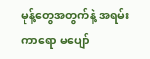မုန့်တွေအတွက်နဲ့ အရမ်းကာရော မပျော်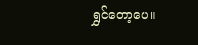ရွှင်တော့ပေ။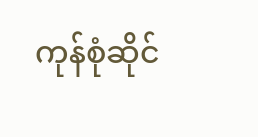ကုန်စုံဆိုင်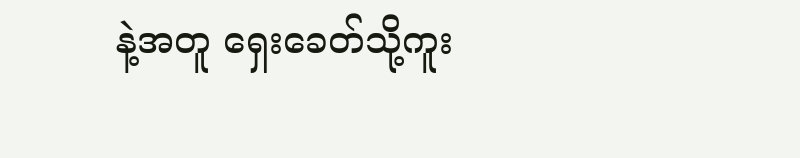နဲ့အတူ ရှေးခေတ်သို့ကူး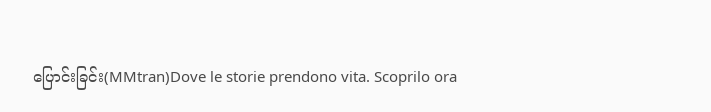ပြောင်းခြင်း(MMtran)Dove le storie prendono vita. Scoprilo ora